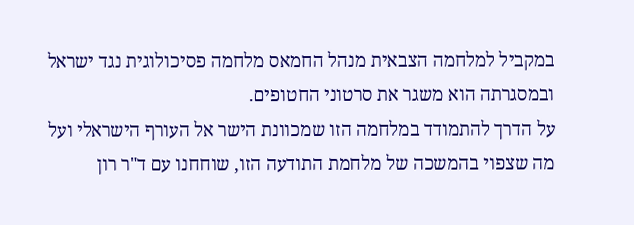במקביל למלחמה הצבאית מנהל החמאס מלחמה פסיכולוגית נגד ישראל ובמסגרתה הוא משגר את סרטוני החטופים.
על הדרך להתמודד במלחמה הזו שמכוונת הישר אל העורף הישראלי ועל מה שצפוי בהמשכה של מלחמת התודעה הזו, שוחחנו עם ד"ר רון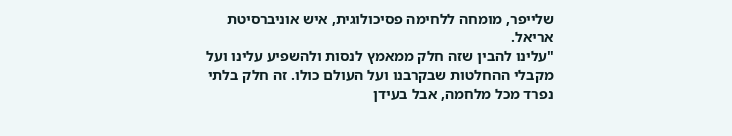שלייפר, מומחה ללחימה פסיכולוגית, איש אוניברסיטת אריאל.
"עלינו להבין שזה חלק ממאמץ לנסות ולהשפיע עלינו ועל מקבלי ההחלטות שבקרבנו ועל העולם כולו. זה חלק בלתי נפרד מכל מלחמה, אבל בעידן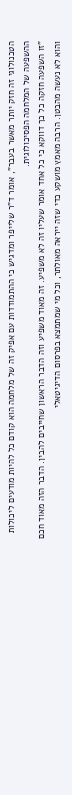הטכנולוגי זה חזק יותר מאשר בעבר", אומר ד"ר שלייפר ומדגיש כי ההתמודדות עם אפיק זה של מלחמה הוא קודם כל להיות מודעים ליכולות ההשפעה של המלחמה הפסיכולוגית.
"זו השפעה חזקה כל כך דווקא כי כל אחד אומר שעליו זה לא משפיע. זה מאוד משפיע וזה הדבר הראשון שחייבים להבין. הדבר הזה מאוד חכם והוא לא נעשה מהבטן. הרבה מאמץ מושקע כדי שזה ייראה מאולתר, וכל מי שמתמצא בפרסום הדיגיטאלי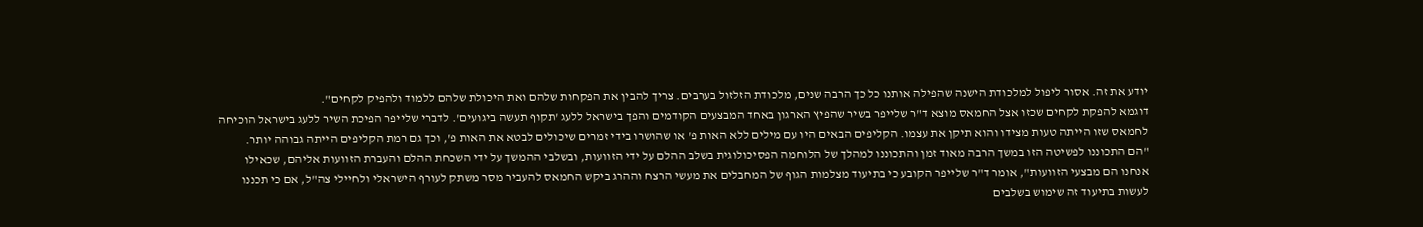יודע את זה. אסור ליפול למלכודת הישנה שהפילה אותנו כל כך הרבה שנים, מלכודת הזלזול בערבים. צריך להבין את הפקחות שלהם ואת היכולת שלהם ללמוד ולהפיק לקחים".
דוגמא להפקת לקחים שכזו אצל החמאס מוצא ד"ר שלייפר בשיר שהפיץ הארגון באחד המבצעים הקודמים והפך בישראל ללעג 'תקוף תעשה ביגועים'. לדברי שלייפר הפיכת השיר ללעג בישראל הוכיחה לחמאס שזו הייתה טעות מצידו והוא תיקן את עצמו. הקליפים הבאים היו עם מילים ללא האות פ' או שהושרו בידי זמרים שיכולים לבטא את האות פ', וכך גם רמת הקליפים הייתה גבוהה יותר.
"הם התכוננו לפשיטה הזו במשך הרבה מאוד זמן והתכוננו למהלך של הלוחמה הפסיכולוגית בשלב ההלם על ידי הזוועות, ובשלבי ההמשך על ידי השכחת ההלם והעברת הזוועות אליהם, שכאילו אנחנו הם מבצעי הזוועות", אומר ד"ר שלייפר הקובע כי בתיעוד מצלמות הגוף של המחבלים את מעשי הרצח וההרג ביקש החמאס להעביר מסר משתק לעורף הישראלי ולחיילי צה"ל, אם כי תכננו לעשות בתיעוד זה שימוש בשלבים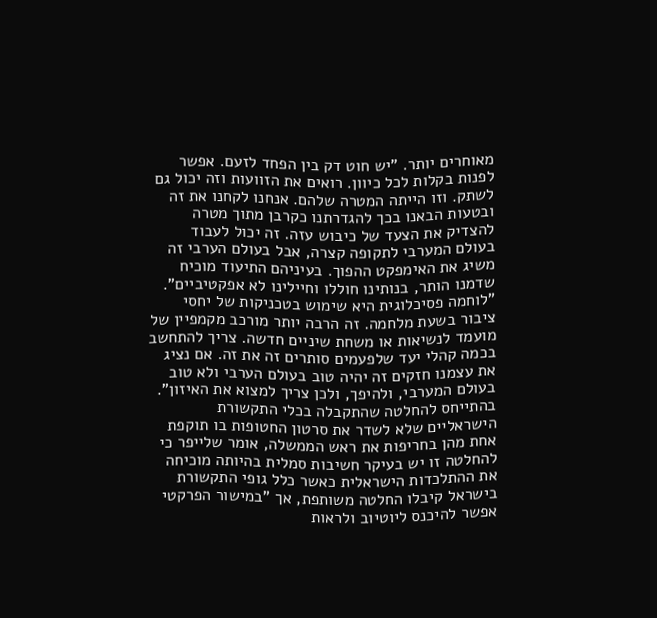מאוחרים יותר. "יש חוט דק בין הפחד לזעם. אפשר לפנות בקלות לכל כיוון. רואים את הזוועות וזה יכול גם לשתק. וזו הייתה המטרה שלהם. אנחנו לקחנו את זה ובטעות הבאנו בכך להגדרתנו כקרבן מתוך מטרה להצדיק את הצעד של כיבוש עזה. זה יכול לעבוד בעולם המערבי לתקופה קצרה, אבל בעולם הערבי זה משיג את האימפקט ההפוך. בעיניהם התיעוד מוכיח שדמנו הותר, בנותינו חוללו וחיילינו לא אפקטיביים".
"לוחמה פסיכלוגית היא שימוש בטכניקות של יחסי ציבור בשעת מלחמה. זה הרבה יותר מורכב מקמפיין של מועמד לנשיאות או משחת שיניים חדשה. צריך להתחשב בכמה קהלי יעד שלפעמים סותרים זה את זה. אם נציג את עצמנו חזקים זה יהיה טוב בעולם הערבי ולא טוב בעולם המערבי, ולהיפך, ולכן צריך למצוא את האיזון".
בהתייחס להחלטה שהתקבלה בכלי התקשורת הישראליים שלא לשדר את סרטון החטופות בו תוקפת אחת מהן בחריפות את ראש הממשלה, אומר שלייפר כי להחלטה זו יש בעיקר חשיבות סמלית בהיותה מוכיחה את ההתלכדות הישראלית כאשר כלל גופי התקשורת בישראל קיבלו החלטה משותפת, אך "במישור הפרקטי אפשר להיכנס ליוטיוב ולראות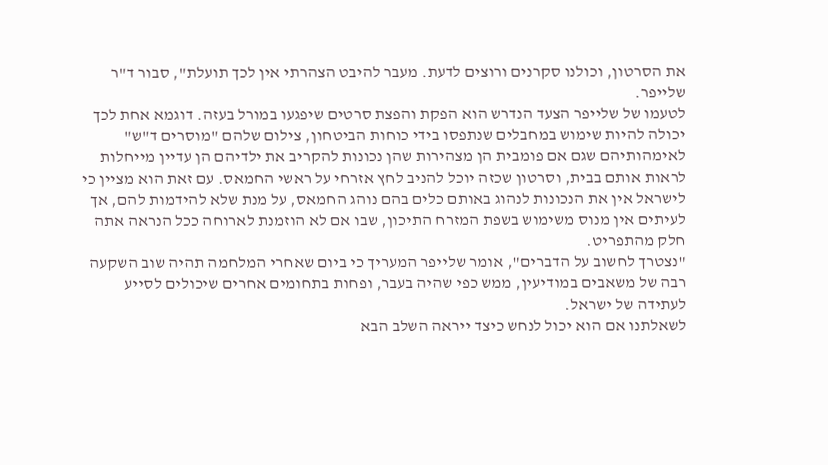את הסרטון, וכולנו סקרנים ורוצים לדעת. מעבר להיבט הצהרתי אין לכך תועלת", סבור ד"ר שלייפר.
לטעמו של שלייפר הצעד הנדרש הוא הפקת והפצת סרטים שיפגעו במורל בעזה. דוגמא אחת לכך יכולה להיות שימוש במחבלים שנתפסו בידי כוחות הביטחון, צילום שלהם "מוסרים ד"ש" לאימהותיהם שגם אם פומבית הן מצהירות שהן נכונות להקריב את ילדיהם הן עדיין מייחלות לראות אותם בבית, וסרטון שכזה יוכל להניב לחץ אזרחי על ראשי החמאס. עם זאת הוא מציין כי לישראל אין את הנכונות לנהוג באותם כלים בהם נוהג החמאס, על מנת שלא להידמות להם, אך לעיתים אין מנוס משימוש בשפת המזרח התיכון, שבו אם לא הוזמנת לארוחה ככל הנראה אתה חלק מהתפריט.
"נצטרך לחשוב על הדברים", אומר שלייפר המעריך כי ביום שאחרי המלחמה תהיה שוב השקעה רבה של משאבים במודיעין, ממש כפי שהיה בעבר, ופחות בתחומים אחרים שיכולים לסייע לעתידה של ישראל.
לשאלתנו אם הוא יכול לנחש כיצד ייראה השלב הבא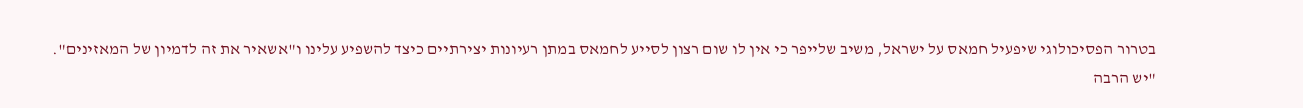בטרור הפסיכולוגי שיפעיל חמאס על ישראל, משיב שלייפר כי אין לו שום רצון לסייע לחמאס במתן רעיונות יצירתיים כיצד להשפיע עלינו ו"אשאיר את זה לדמיון של המאזינים".
"יש הרבה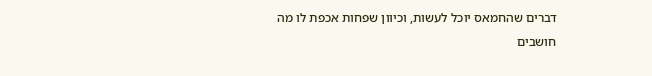דברים שהחמאס יוכל לעשות, וכיוון שפחות אכפת לו מה חושבים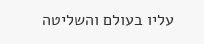עליו בעולם והשליטה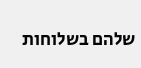שלהם בשלוחות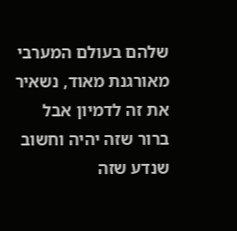שלהם בעולם המערבי מאורגנת מאוד, נשאיר את זה לדמיון אבל ברור שזה יהיה וחשוב שנדע שזה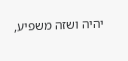יהיה ושזה משפיע,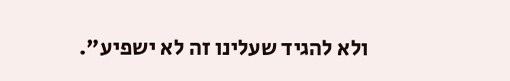ולא להגיד שעלינו זה לא ישפיע".